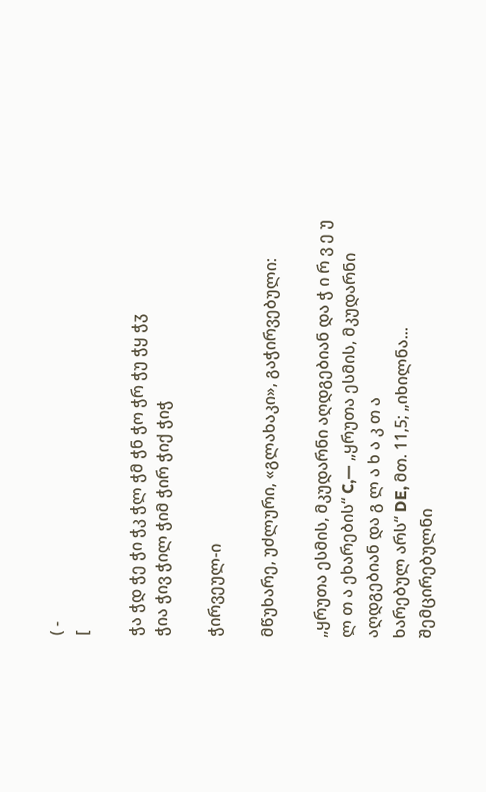( -
[

ჭა ჭდ ჭე ჭი ჭკ ჭლ ჭმ ჭნ ჭო ჭრ ჭუ ჭყ ჭჳ
ჭია ჭივ ჭილ ჭიმ ჭირ ჭიქ ჭიჭ

ჭირვეულ-ი

მწუხარე, უძლური, «გლახაკი», გაჭირვებული:

„ყრუთა ესმის, მკუდარნი აღდგებიან და ჭ ი რ ვ ე უ ლ თ ა ეხარების“ C,— „ყრუთა ესმის, მკუდარნი აღდგებიან და გ ლ ა ხ ა კ თ ა
ხარებულ არს“ DE, მთ. 11,5; „იხილნა... შემცირებულნი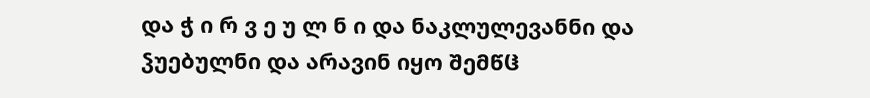და ჭ ი რ ვ ე უ ლ ნ ი და ნაკლულევანნი და ჴუებულნი და არავინ იყო შემწჱ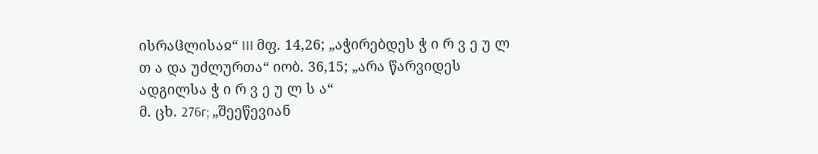ისრაჱლისაჲ“ III მფ. 14,26; „აჭირებდეს ჭ ი რ ვ ე უ ლ თ ა და უძლურთა“ იობ. 36,15; „არა წარვიდეს ადგილსა ჭ ი რ ვ ე უ ლ ს ა“
მ. ცხ. 276r; „შეეწევიან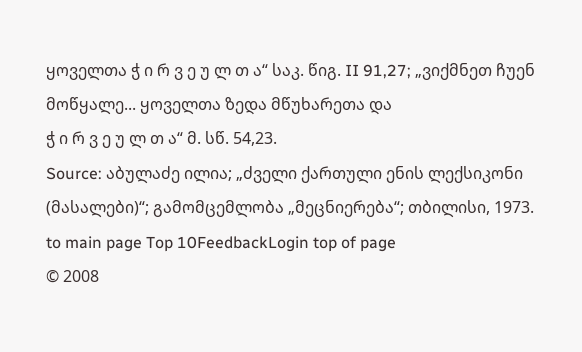ყოველთა ჭ ი რ ვ ე უ ლ თ ა“ საკ. წიგ. II 91,27; „ვიქმნეთ ჩუენ მოწყალე... ყოველთა ზედა მწუხარეთა და
ჭ ი რ ვ ე უ ლ თ ა“ მ. სწ. 54,23.
Source: აბულაძე ილია; „ძველი ქართული ენის ლექსიკონი (მასალები)“; გამომცემლობა „მეცნიერება“; თბილისი, 1973.
to main page Top 10FeedbackLogin top of page
© 2008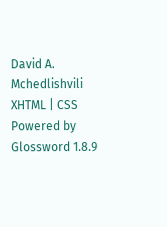David A. Mchedlishvili XHTML | CSS Powered by Glossword 1.8.9